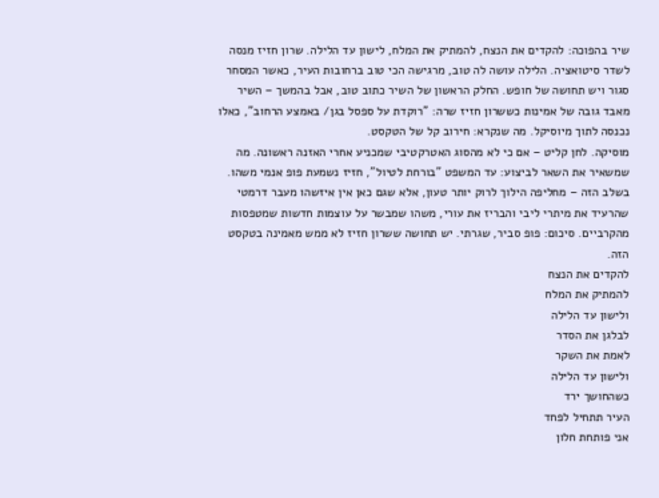שיר בהפוכה: להקדים את הנצח, להמתיק את המלח, לישון עד הלילה. שרון חזיז מנסה לשדר סיטואציה. הלילה עושה לה טוב, מרגישה הכי טוב ברחובות העיר, כאשר המסחר סגור ויש תחושה של חופש. החלק הראשון של השיר כתוב טוב, אבל בהמשך – השיר מאבד גובה של אמינות כששרון חזיז שרה: "רוקדת על ספסל בגן/ באמצע הרחוב", כאלו נכנסה לתוך מיוסיקל. מה שנקרא: חירוב קל של הטקסט.
מוסיקה. לחן קליט – אם כי לא מהסוג האטרקטיבי שמכניע אחרי האזנה ראשונה. מה שמשאיר את השאר לביצוע: עד המשפט "בורחת לטיול", חזיז נשמעת פופ אנמי משהו. בשלב הזה – מחליפה הילוך לרוק יותר טעון, אלא שגם כאן אין איזשהו מעבר דרמטי שהרעיד את מיתרי ליבי והבריז את עורי, משהו שמבשר על עוצמות חדשות שמטפסות מהקרביים. סיכום: פופ סביר, שגרתי. יש תחושה ששרון חזיז לא ממש מאמינה בטקסט הזה.
להקדים את הנצח
להמתיק את המלח
ולישון עד הלילה
לבלגן את הסדר
לאמת את השקר
ולישון עד הלילה
כשהחושך ירד
העיר תתחיל לפחד
אני פותחת חלון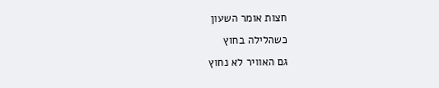חצות אומר השעון
כשהלילה בחוץ
גם האוויר לא נחוץ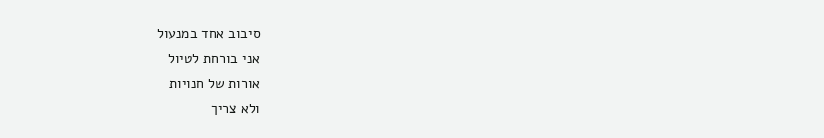סיבוב אחד במנעול
אני בורחת לטיול
אורות של חנויות
ולא צריך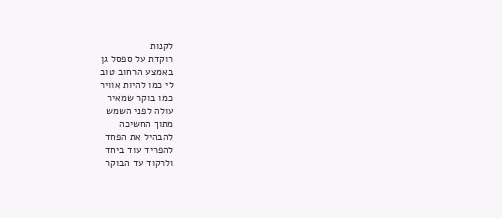לקנות
רוקדת על ספסל גן
באמצע הרחוב טוב
לי כמו להיות אוויר
כמו בוקר שמאיר
עולה לפני השמש
מתוך החשיכה
להבהיל את הפחד
להפריד עוד ביחד
ולרקוד עד הבוקר